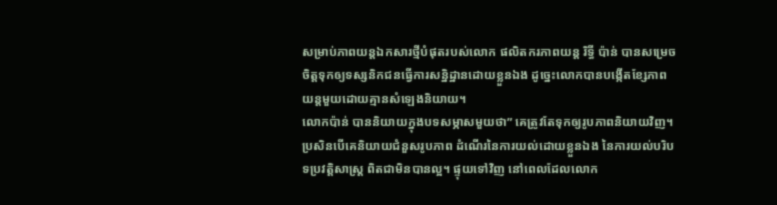សម្រាប់ភាពយន្តឯកសារថ្មីបំផុតរបស់លោក ផលិតករភាពយន្ត រិទ្ធី ប៉ាន់ បានសម្រេចចិត្តទុកឲ្យទស្សនិកជនធ្វើការសន្និដ្ឋានដោយខ្លួនឯង ដូច្នេះលោកបានបង្កើតខ្សែភាពយន្តមួយដោយគ្មានសំឡេងនិយាយ។
លោកប៉ាន់ បាននិយាយក្នុងបទសម្ភាសមួយថា” គេត្រូវតែទុកឲ្យរូបភាពនិយាយវិញ។ ប្រសិនបើគេនិយាយជំនួសរូបភាព ដំណើរនៃការយល់ដោយខ្លួនឯង នៃការយល់បរិបទប្រវត្តិសាស្ត្រ ពិតជាមិនបានល្អ។ ផ្ទុយទៅវិញ នៅពេលដែលលោក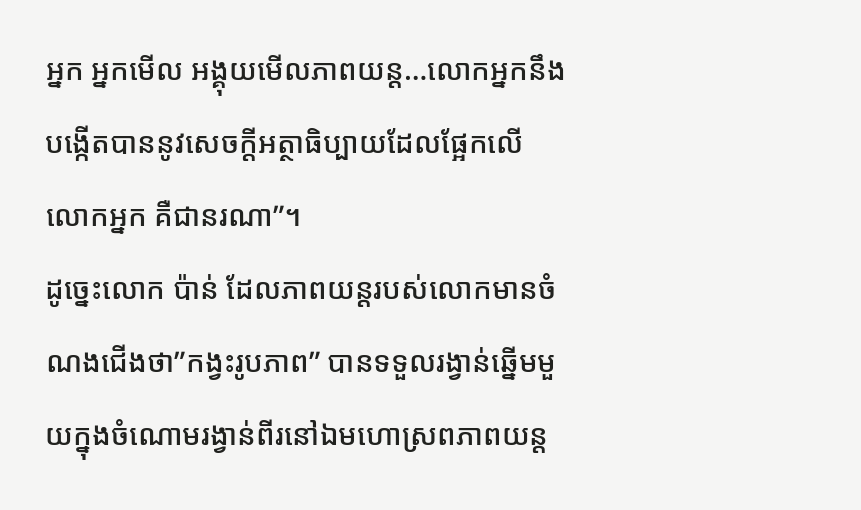អ្នក អ្នកមើល អង្គុយមើលភាពយន្ត…លោកអ្នកនឹងបង្កើតបាននូវសេចក្តីអត្ថាធិប្បាយដែលផ្អែកលើលោកអ្នក គឺជានរណា”។
ដូច្នេះលោក ប៉ាន់ ដែលភាពយន្តរបស់លោកមានចំណងជើងថា”កង្វះរូបភាព” បានទទួលរង្វាន់ឆ្នើមមួយក្នុងចំណោមរង្វាន់ពីរនៅឯមហោស្រពភាពយន្ត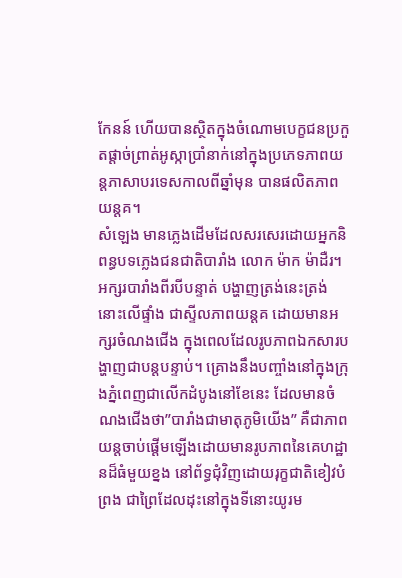កែនន៍ ហើយបានស្ថិតក្នុងចំណោមបេក្ខជនប្រកួតផ្តាច់ព្រាត់អូស្កាប្រាំនាក់នៅក្នុងប្រភេទភាពយន្តភាសាបរទេសកាលពីឆ្នាំមុន បានផលិតភាពយន្តគ។
សំឡេង មានភ្លេងដើមដែលសរសេរដោយអ្នកនិពន្ធបទភ្លេងជនជាតិបារាំង លោក ម៉ាក ម៉ាដឺរ។អក្សរបារាំងពីរបីបន្ទាត់ បង្ហាញត្រង់នេះត្រង់នោះលើផ្ទាំង ជាស្ទីលភាពយន្តគ ដោយមានអក្សរចំណងជើង ក្នុងពេលដែលរូបភាពឯកសារបង្ហាញជាបន្តបន្ទាប់។ គ្រោងនឹងបញ្ចាំងនៅក្នុងក្រុងភ្នំពេញជាលើកដំបូងនៅខែនេះ ដែលមានចំណងជើងថា”បារាំងជាមាតុភូមិយើង” គឺជាភាពយន្តចាប់ផ្តើមឡើងដោយមានរូបភាពនៃគេហដ្ឋានដ៏ធំមួយខ្នង នៅព័ទ្ធជុំវិញដោយរុក្ខជាតិខៀវបំព្រង ជាព្រៃដែលដុះនៅក្នុងទីនោះយូរម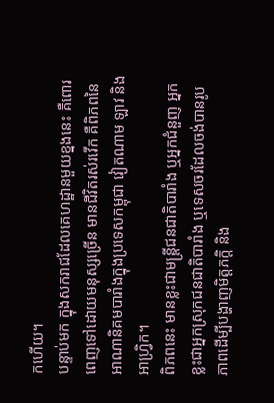កហើយ។
បន្ទាប់មក ក្នុងសករាជដែលគេហដ្ឋានមួយខ្នងនេះ គឺពោរពេញទៅដោយមនុស្សច្រើន មានជីវិតរស់រវើក គឺពិភពនៃអាណានិគមបារាំងក្នុងប្រទេសកម្ពុជា វៀតណាម ឡាវ និងអាហ្វ្រិក។
ពិភពនេះ មានខ្លះជាមន្ត្រីជនជាតិបារាំង ឬអ្នកជំនួញ អ្នកខ្លះជាអ្នកស្រុកជនជាតិបារាំង ឬទេសចរដែលចង់បានរូបភាពដើម្បីបង្ហាញមិត្តភក្តិ និង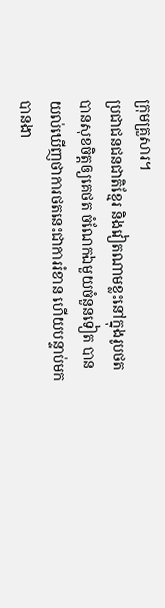ក្រុមគ្រួសារ។
ប្រជាជនជនជាតិខ្មែរ និងវៀតណាមខ្លះនៅក្នុងរូបថត បានសុខចិត្តឲ្យគេថត ចំណែកឯមួយចំនួនទៀត បានយល់ឃើញថាការថតនេះជាការរំខាន ហើយបន្ទាប់មក បានងា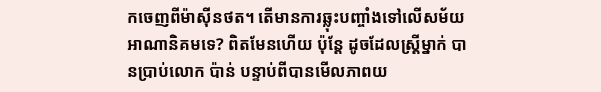កចេញពីម៉ាស៊ីនថត។ តើមានការឆ្លុះបញ្ចាំងទៅលើសម័យអាណានិគមទេ? ពិតមែនហើយ ប៉ុន្តែ ដូចដែលស្ត្រីម្នាក់ បានប្រាប់លោក ប៉ាន់ បន្ទាប់ពីបានមើលភាពយ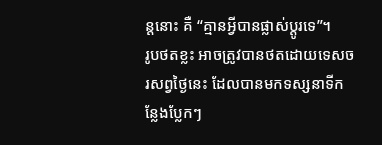ន្តនោះ គឺ “គ្មានអ្វីបានផ្លាស់ប្តូរទេ”។
រូបថតខ្លះ អាចត្រូវបានថតដោយទេសចរសព្វថ្ងៃនេះ ដែលបានមកទស្សនាទីកន្លែងប្លែកៗ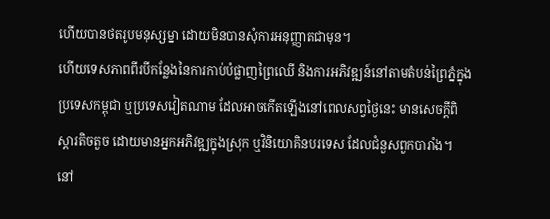ហើយបានថតរូបមនុស្សម្នា ដោយមិនបានសុំការអនុញ្ញាតជាមុន។
ហើយទេសភាពពីរបីកន្លែងនៃការកាប់បំផ្លាញព្រៃឈើ និងការអភិវឌ្ឍន៍នៅតាមតំបន់ព្រៃភ្នំក្នុងប្រទេសកម្ពុជា ឬប្រទេសវៀតណាម ដែលអាចកើតឡើងនៅពេលសព្វថ្ងៃនេះ មានសេចក្តីពិស្តារតិចតួច ដោយមានអ្នកអភិវឌ្ឍក្នុងស្រុក ឬវិនិយោគិនបរទេស ដែលជំនួសពួកបារាំង។
នៅ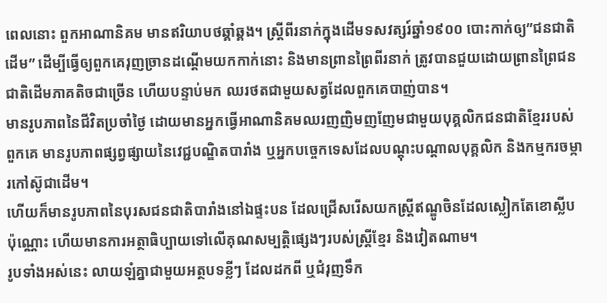ពេលនោះ ពួកអាណានិគម មានឥរិយាបថឆ្គាំឆ្គង។ ស្ត្រីពីរនាក់ក្នុងដើមទសវត្សរ៍ឆ្នាំ១៩០០ បោះកាក់ឲ្យ”ជនជាតិដើម” ដើម្បីធ្វើឲ្យពួកគេរុញច្រានដណ្តើមយកកាក់នោះ និងមានព្រានព្រៃពីរនាក់ ត្រូវបានជួយដោយព្រានព្រៃជនជាតិដើមភាគតិចជាច្រើន ហើយបន្ទាប់មក ឈរថតជាមួយសត្វដែលពួកគេបាញ់បាន។
មានរូបភាពនៃជីវិតប្រចាំថ្ងៃ ដោយមានអ្នកធ្វើអាណានិគមឈរញញិមញញែមជាមួយបុគ្គលិកជនជាតិខ្មែររបស់ពួកគេ មានរូបភាពផ្សព្វផ្សាយនៃវេជ្ជបណ្ឌិតបារាំង ឬអ្នកបច្ចេកទេសដែលបណ្តុះបណ្តាលបុគ្គលិក និងកម្មករចម្ការកៅស៊ូជាដើម។
ហើយក៏មានរូបភាពនៃបុរសជនជាតិបារាំងនៅឯផ្ទះបន ដែលជ្រើសរើសយកស្ត្រីឥណ្ឌូចិនដែលស្លៀកតែខោស្លីបប៉ុណ្ណោះ ហើយមានការអត្ថាធិប្បាយទៅលើគុណសម្បត្តិផ្សេងៗរបស់ស្ត្រីខ្មែរ និងវៀតណាម។
រូបទាំងអស់នេះ លាយឡំគ្នាជាមួយអត្ថបទខ្លីៗ ដែលដកពី ឬជំរុញទឹក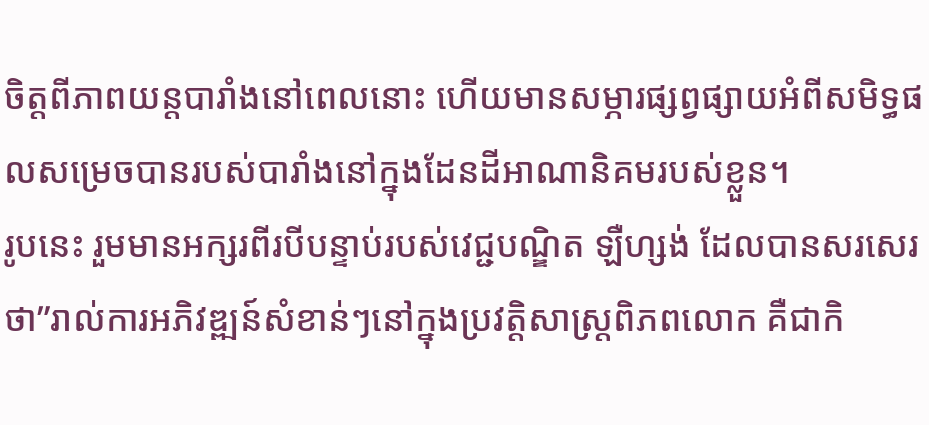ចិត្តពីភាពយន្តបារាំងនៅពេលនោះ ហើយមានសម្ភារផ្សព្វផ្សាយអំពីសមិទ្ធផលសម្រេចបានរបស់បារាំងនៅក្នុងដែនដីអាណានិគមរបស់ខ្លួន។
រូបនេះ រួមមានអក្សរពីរបីបន្ទាប់របស់វេជ្ជបណ្ឌិត ឡឺហ្សង់ ដែលបានសរសេរថា”រាល់ការអភិវឌ្ឍន៍សំខាន់ៗនៅក្នុងប្រវត្តិសាស្ត្រពិភពលោក គឺជាកិ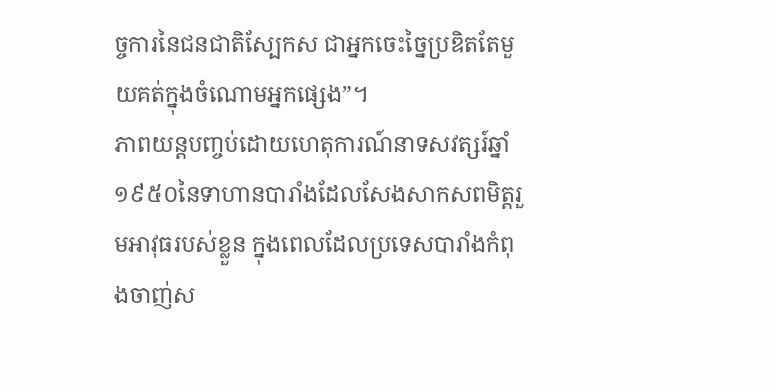ច្ចការនៃជនជាតិស្បែកស ជាអ្នកចេះច្នៃប្រឌិតតែមួយគត់ក្នុងចំណោមអ្នកផ្សេង”។
ភាពយន្តបញ្ចប់ដោយហេតុការណ៍នាទសវត្សរ៍ឆ្នាំ១៩៥០នៃទាហានបារាំងដែលសែងសាកសពមិត្តរួមអាវុធរបស់ខ្លួន ក្នុងពេលដែលប្រទេសបារាំងកំពុងចាញ់ស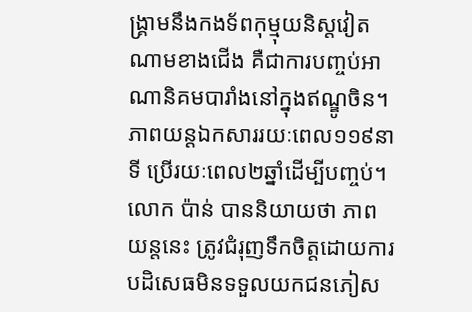ង្គ្រាមនឹងកងទ័ពកុម្មុយនិស្តវៀតណាមខាងជើង គឺជាការបញ្ចប់អាណានិគមបារាំងនៅក្នុងឥណ្ឌូចិន។
ភាពយន្តឯកសាររយៈពេល១១៩នាទី ប្រើរយៈពេល២ឆ្នាំដើម្បីបញ្ចប់។
លោក ប៉ាន់ បាននិយាយថា ភាពយន្តនេះ ត្រូវជំរុញទឹកចិត្តដោយការបដិសេធមិនទទួលយកជនភៀស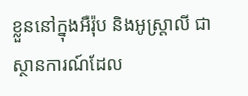ខ្លួននៅក្នុងអឺរ៉ុប និងអូស្ត្រាលី ជាស្ថានការណ៍ដែល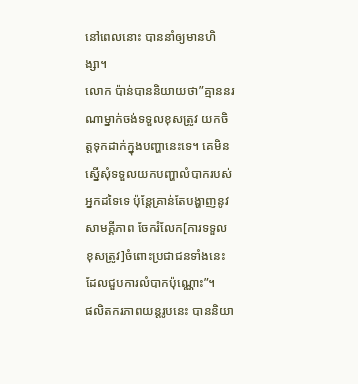នៅពេលនោះ បាននាំឲ្យមានហិង្សា។
លោក ប៉ាន់បាននិយាយថា”គ្មាននរណាម្នាក់ចង់ទទួលខុសត្រូវ យកចិត្តទុកដាក់ក្នុងបញ្ហានេះទេ។ គេមិនស្នើសុំទទួលយកបញ្ហាលំបាករបស់អ្នកដទៃទេ ប៉ុន្តែគ្រាន់តែបង្ហាញនូវសាមគ្គីភាព ចែករំលែក[ការទទួលខុសត្រូវ]ចំពោះប្រជាជនទាំងនេះ ដែលជួបការលំបាកប៉ុណ្ណោះ”។
ផលិតករភាពយន្តរូបនេះ បាននិយា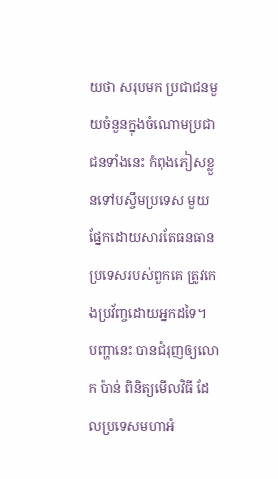យថា សរុបមក ប្រជាជនមួយចំនួនក្នុងចំណោមប្រជាជនទាំងនេះ កំពុងភៀសខ្លួនទៅបស្ចឹមប្រទេស មួយផ្នែកដោយសារតែធនធានប្រទេសរបស់ពួកគេ ត្រូវកេងប្រវ័ញ្ចដោយអ្នកដទៃ។
បញ្ហានេះ បានជំរុញឲ្យលោក ប៉ាន់ ពិនិត្យមើលវិធី ដែលប្រទេសមហាអំ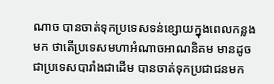ណាច បានចាត់ទុកប្រទេសទន់ខ្សោយក្នុងពេលកន្លងមក ថាតើប្រទេសមហាអំណាចអាណនិគម មានដូចជាប្រទេសបារាំងជាដើម បានចាត់ទុកប្រជាជនមក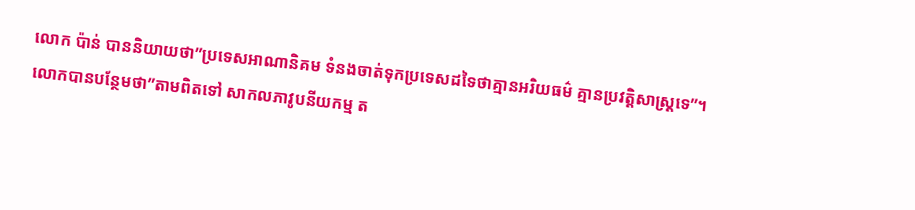លោក ប៉ាន់ បាននិយាយថា”ប្រទេសអាណានិគម ទំនងចាត់ទុកប្រទេសដទៃថាគ្មានអរិយធម៌ គ្មានប្រវត្តិសាស្ត្រទេ”។
លោកបានបន្ថែមថា”តាមពិតទៅ សាកលភាវូបនីយកម្ម ត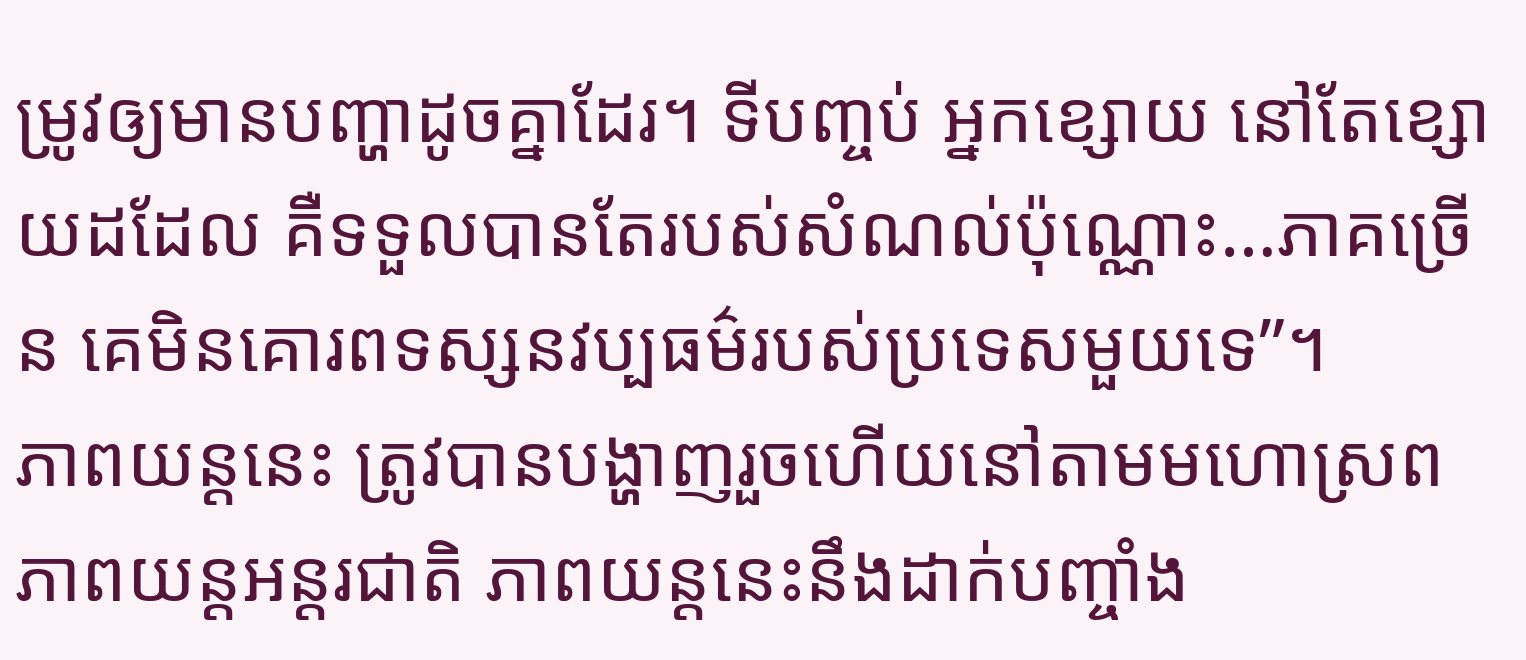ម្រូវឲ្យមានបញ្ហាដូចគ្នាដែរ។ ទីបញ្ចប់ អ្នកខ្សោយ នៅតែខ្សោយដដែល គឺទទួលបានតែរបស់សំណល់ប៉ុណ្ណោះ…ភាគច្រើន គេមិនគោរពទស្សនវប្បធម៌របស់ប្រទេសមួយទេ”។
ភាពយន្តនេះ ត្រូវបានបង្ហាញរួចហើយនៅតាមមហោស្រពភាពយន្តអន្តរជាតិ ភាពយន្តនេះនឹងដាក់បញ្ចាំង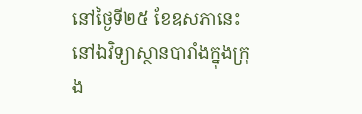នៅថ្ងៃទី២៥ ខែឧសភានេះនៅឯវិទ្យាស្ថានបារាំងក្នុងក្រុង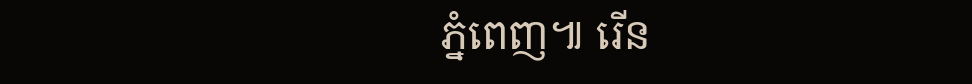ភ្នំពេញ៕ រើន